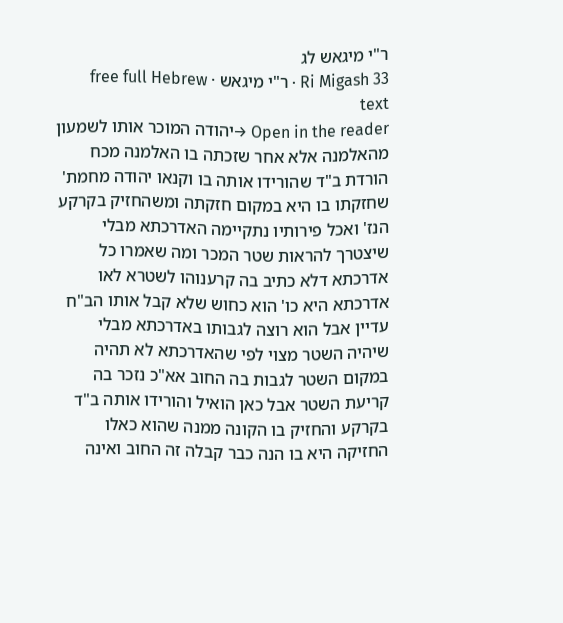ר"י מיגאש לג
Ri Migash 33 · ר"י מיגאש · free full Hebrew text
Open in the reader →יהודה המוכר אותו לשמעון מהאלמנה אלא אחר שזכתה בו האלמנה מכח הורדת ב"ד שהורידו אותה בו וקנאו יהודה מחמת' שחזקתו בו היא במקום חזקתה ומשהחזיק בקרקע הנז' ואכל פירותיו נתקיימה האדרכתא מבלי שיצטרך להראות שטר המכר ומה שאמרו כל אדרכתא דלא כתיב בה קרענוהו לשטרא לאו אדרכתא היא כו' הוא כחוש שלא קבל אותו הב"ח עדיין אבל הוא רוצה לגבותו באדרכתא מבלי שיהיה השטר מצוי לפי שהאדרכתא לא תהיה במקום השטר לגבות בה החוב אא"כ נזכר בה קריעת השטר אבל כאן הואיל והורידו אותה ב"ד בקרקע והחזיק בו הקונה ממנה שהוא כאלו החזיקה היא בו הנה כבר קבלה זה החוב ואינה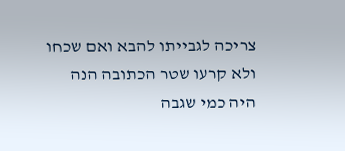צריכה לגבייתו להבא ואם שכחו ולא קרעו שטר הכתובה הנה היה כמי שגבה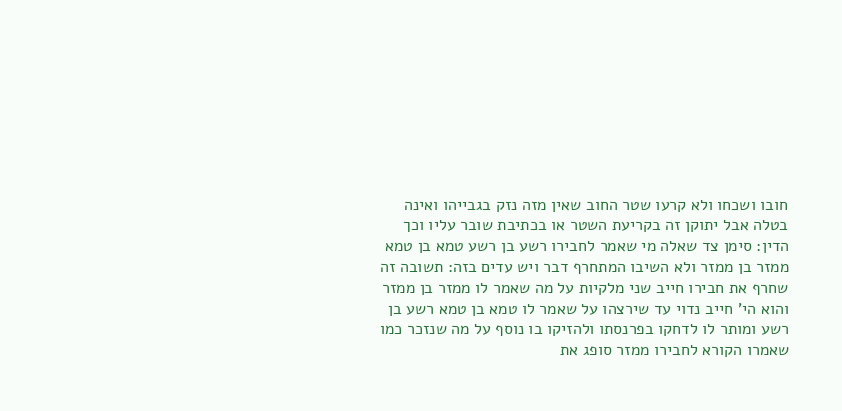חובו ושכחו ולא קרעו שטר החוב שאין מזה נזק בגבייהו ואינה בטלה אבל יתוקן זה בקריעת השטר או בכתיבת שובר עליו וכך הדין: סימן צד שאלה מי שאמר לחבירו רשע בן רשע טמא בן טמא ממזר בן ממזר ולא השיבו המתחרף דבר ויש עדים בזה: תשובה זה שחרף את חבירו חייב שני מלקיות על מה שאמר לו ממזר בן ממזר והוא הי' חייב נדוי עד שירצהו על שאמר לו טמא בן טמא רשע בן רשע ומותר לו לדחקו בפרנסתו ולהזיקו בו נוסף על מה שנזכר כמו שאמרו הקורא לחבירו ממזר סופג את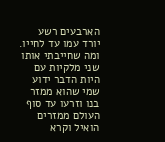הארבעים רשע יורד עמו עד לחייו. ומה שחייבתי אותו שני מלקיות עם היות הדבר ידוע שמי שהוא ממזר בנו וזרעו עד סוף העולם ממזרים הואיל וקרא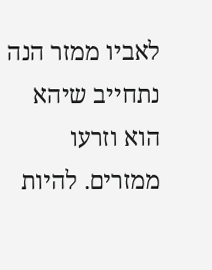לאביו ממזר הנה נתחייב שיהא הוא וזרעו ממזרים. להיות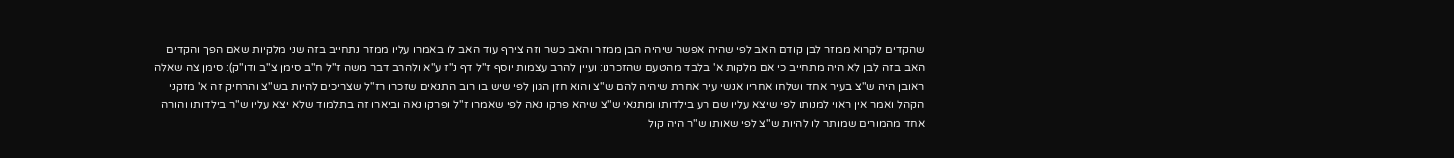שהקדים לקרוא ממזר לבן קודם האב לפי שהיה אפשר שיהיה הבן ממזר והאב כשר וזה צירף עוד האב לו באמרו עליו ממזר נתחייב בזה שני מלקיות שאם הפך והקדים האב בזה לבן לא היה מתחייב כי אם מלקות א' בלבד מהטעם שהזכרנו: ועיין להרב עצמות יוסף ז"ל דף נ"ז ע"א ולהרב דבר משה ז"ל ח"ב סימן צ"ב ודו"ק): סימן צה שאלה ראובן היה ש"צ בעיר אחד ושלחו אחריו אנשי עיר אחרת שיהיה להם ש"צ והוא חזן הגון לפי שיש בו רוב התנאים שזכרו רז"ל שצריכים להיות בש"צ והרחיק זה א' מזקני הקהל ואמר אין ראוי למנותו לפי שיצא עליו שם רע בילדותו ומתנאי ש"צ שיהא פרקו נאה לפי שאמרו ז"ל ופרקו נאה וביארו זה בתלמוד שלא יצא עליו ש"ר בילדותו והורה אחד מהמורים שמותר לו להיות ש"צ לפי שאותו ש"ר היה קול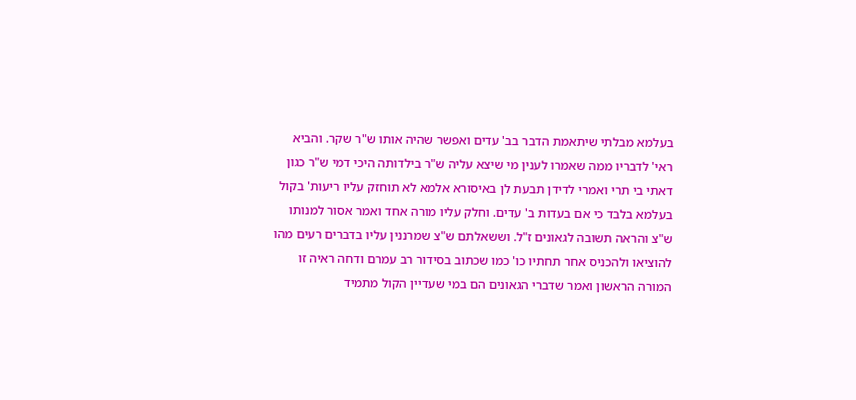בעלמא מבלתי שיתאמת הדבר בב' עדים ואפשר שהיה אותו ש"ר שקר. והביא ראי' לדבריו ממה שאמרו לענין מי שיצא עליה ש"ר בילדותה היכי דמי ש"ר כגון דאתי בי תרי ואמרי לדידן תבעת לן באיסורא אלמא לא תוחזק עליו ריעות' בקול בעלמא בלבד כי אם בעדות ב' עדים. וחלק עליו מורה אחד ואמר אסור למנותו ש"צ והראה תשובה לגאונים ז"ל. וששאלתם ש"צ שמרננין עליו בדברים רעים מהו להוציאו ולהכניס אחר תחתיו כו' כמו שכתוב בסידור רב עמרם ודחה ראיה זו המורה הראשון ואמר שדברי הגאונים הם במי שעדיין הקול מתמיד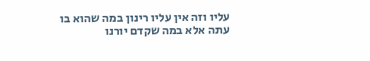עליו וזה אין עליו רינון במה שהוא בו עתה אלא במה שקדם יורנו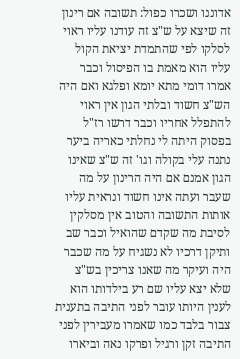אדוננו ושכרו כפול: תשובה אם רינון זה שיצא על ש"צ זה עודנו עליו ראוי לסלקו לפי שהתמדת יציאת הקול עליו הוא מאמת בו הפיסול וכבר אמרו דומי מתא יומא ופלגא ואם היה הש"צ חשוד ובלתי הגון אין ראוי להתפלל אחריו וכבר דרשו רז"ל בפסוק היתה לי נחלתי כאריה ביער נתנה עלי בקולה וגו' זה ש"צ שאינו הגון אמנם אם היה הרינון על מה שעבר ועתה אינו חשוד ונראית עליו אותות התשובה והטוב אין מסלקין לסיבת מה שקדם שהואיל וכבר שב ותיקן דרכיו לא נשגיח על מה שכבר היה ועיקר מה שאנו צריכין בש"צ שלא יצא עליו שם רע בילדותו הוא לענין היותו עובר לפני התיבה בתענית צבור בלבד כמו שאמרו מעבירין לפני התיבה זקן ורגיל ופרקו נאה וביארו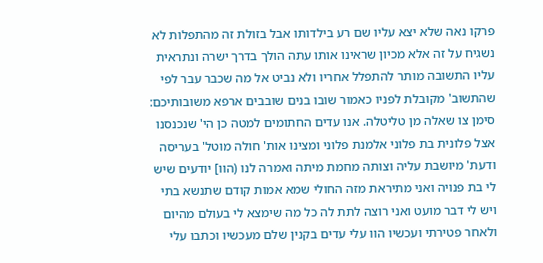פרקו נאה שלא יצא עליו שם רע בילדותו אבל בזולת זה מהתפלות לא נשגיח על זה אלא מכיון שראינו אותו עתה הולך בדרך ישרה ונתראית עליו התשובה מותר להתפלל אחריו ולא נביט אל מה שכבר עבר לפי שהתשוב' מקובלת לפניו כאמור שובו בנים שובבים ארפא משובותיכם: סימן צו שאלה מן טליטלה. אנו עדים החתומים למטה כן הי' שנכנסנו אצל פלונית בת פלוני אלמנת פלוני ומצינו אות' חולה מוטל' בעריסה ודעת' מיושבת עליה וצותה מחמת מיתה ואמרה לנו (הוו] יודעים שיש לי בת פנויה ואני מתיראת מזה החולי שמא אמות קודם שתנשא בתי ויש לי דבר מועט ואני רוצה לתת לה כל מה שימצא לי בעולם מהיום ולאחר פטירתי ועכשיו הוו עלי עדים בקנין שלם מעכשיו וכתבו עלי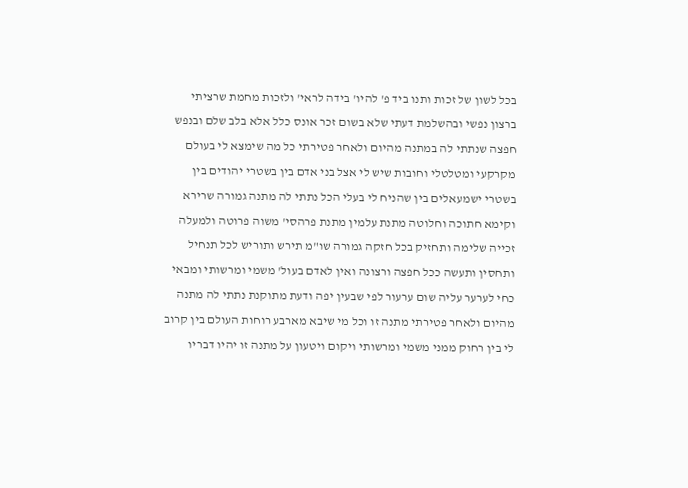בכל לשון של זכות ותנו ביד פ' להיו' בידה לראי' ולזכות מחמת שרציתי ברצון נפשי ובהשלמת דעתי שלא בשום זכר אונס כלל אלא בלב שלם ובנפש חפצה שנתתי לה במתנה מהיום ולאחר פטירתי כל מה שימצא לי בעולם מקרקעי ומטלטלי וחובות שיש לי אצל בני אדם בין בשטרי יהודים בין בשטרי ישמעאלים בין שהניח לי בעלי הכל נתתי לה מתנה גמורה שרירא וקימא חתוכה וחלוטה מתנת עלמין מתנת פרהסי' משוה פרוטה ולמעלה זכייה שלימה ותחזיק בכל חזקה גמורה שו"מ תירש ותוריש לכל תנחיל ותחסין ותעשה ככל חפצה ורצונה ואין לאדם בעול' משמי ומרשותי ומבאי כחי לערער עליה שום ערעור לפי שבעין יפה ודעת מתוקנת נתתי לה מתנה מהיום ולאחר פטירתי מתנה זו וכל מי שיבא מארבע רוחות העולם בין קרוב לי בין רחוק ממני משמי ומרשותי ויקום ויטעון על מתנה זו יהיו דבריו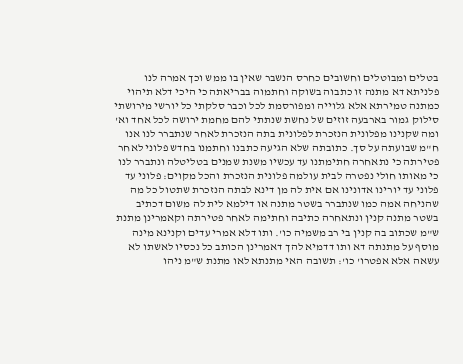בטלים ומבוטלים וחשובים כחרס הנשבר שאין בו ממש וכך אמרה לנו פלניתא דא מתנה זו כתבוה בשוקה וחתמוה בבריאתה כי היכי דלא תיהוי כמתנה טמירתא אלא גלוייה ומפורסמת לכל וכבר סלקתי כל יורשי מירושתי סילוק גמור בארבעה זוזים של נחשת שנתתי להם מחמת ירושה לכל אחד וא' ומה שקנינו מפלונית הנזכרת לפלונית בתה הנזכרת לאחר שנתברר לנו אנו ח"מ שבועתה על סך. כתובתה שלא הגיעה כתבנו וחתמנו בחדש פלוני לאחר פטירתה כי נתאחרה חתימתנו עד עכשיו משנת שמנים בטליטלה ונתברר לנו כי מאותו חולי נפטרה לבית עולמה פלונית הנזכרת והכל מקוים: פלוני עד פלוני עד יורינו אדונינו אם אית לה מן דינא לבתה הנזכרת שתטול כל מה שהניחה אמה כמו שנתברר בשטר מתנה או דילמא לית לה משום דכתיב בשטר מתנה קנין ונתאחרה כתיבה וחתימה לאחר פטירתה וקאמרינן מתנת ש"מ שכתוב בה קנין בי רב משמיה כו'. ותו דלא אמרי עדים וקנינא מינה מוסף על מתנתה דא ותו דדמיא להך דאמרינן הכותב כל נכסיו לאשתו לא עשאה אלא אפטרו' כו': תשובה האי מתנתא לאו מתנת ש"מ ניהו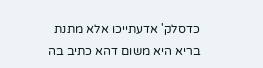כדסלק' אדעתייכו אלא מתנת בריא היא משום דהא כתיב בה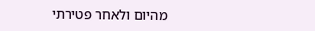מהיום ולאחר פטירתי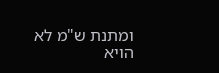ומתנת ש"מ לא הויא